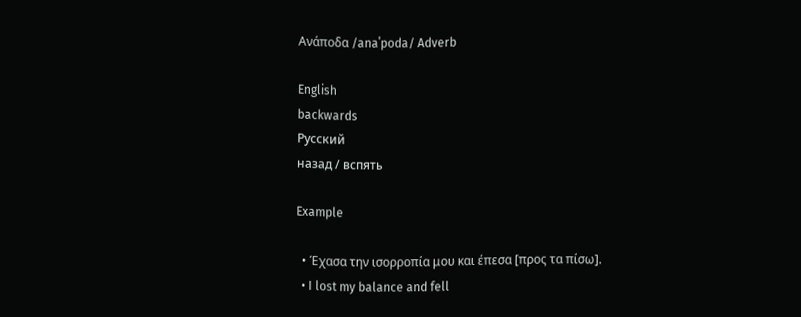Ανάποδα /anaˈpoda/ Adverb

English
backwards
Русский
назад / вспять

Example

  • Έχασα την ισορροπία μου και έπεσα [προς τα πίσω].
  • I lost my balance and fell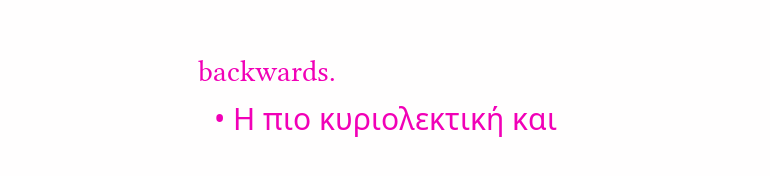backwards.
  • Η πιο κυριολεκτική και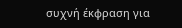συχνή έκφραση για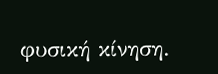φυσική κίνηση.